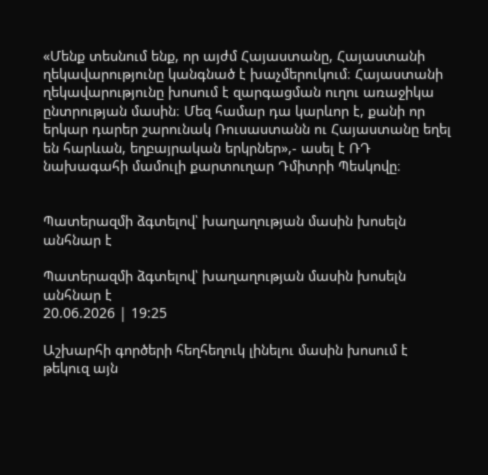«Մենք տեսնում ենք, որ այժմ Հայաստանը, Հայաստանի ղեկավարությունը կանգնած է խաչմերուկում։ Հայաստանի ղեկավարությունը խոսում է զարգացման ուղու առաջիկա ընտրության մասին։ Մեզ համար դա կարևոր է, քանի որ երկար դարեր շարունակ Ռուսաստանն ու Հայաստանը եղել են հարևան, եղբայրական երկրներ»,- ասել է ՌԴ նախագահի մամուլի քարտուղար Դմիտրի Պեսկովը։


Պատերազմի ձգտելով՝ խաղաղության մասին խոսելն անհնար է

Պատերազմի ձգտելով՝ խաղաղության մասին խոսելն անհնար է
20.06.2026 | 19:25

Աշխարհի գործերի հեղհեղուկ լինելու մասին խոսում է թեկուզ այն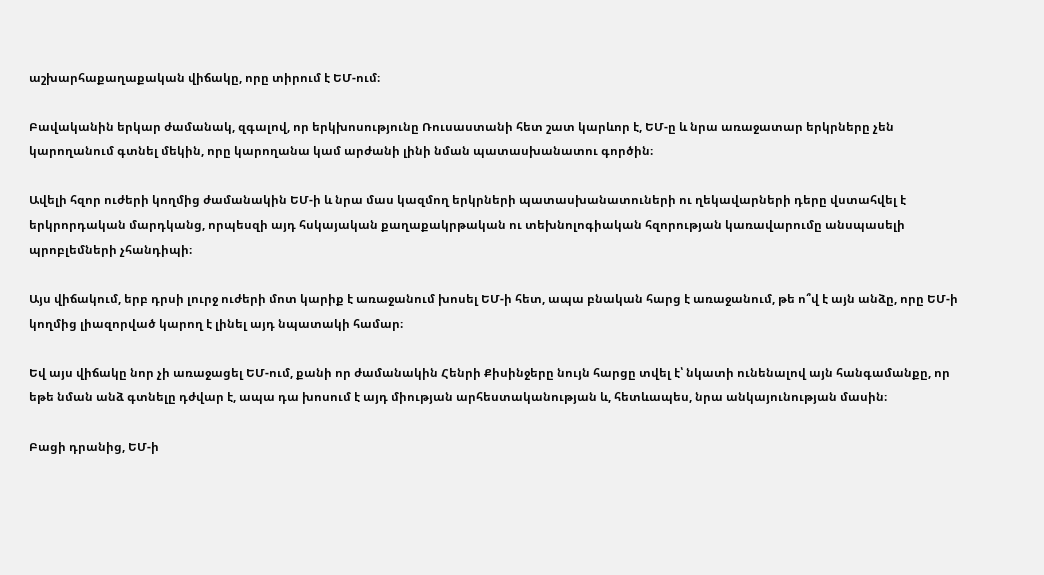աշխարհաքաղաքական վիճակը, որը տիրում է ԵՄ-ում։

Բավականին երկար ժամանակ, զգալով, որ երկխոսությունը Ռուսաստանի հետ շատ կարևոր է, ԵՄ-ը և նրա առաջատար երկրները չեն կարողանում գտնել մեկին, որը կարողանա կամ արժանի լինի նման պատասխանատու գործին։

Ավելի հզոր ուժերի կողմից ժամանակին ԵՄ-ի և նրա մաս կազմող երկրների պատասխանատուների ու ղեկավարների դերը վստահվել է երկրորդական մարդկանց, որպեսզի այդ հսկայական քաղաքակրթական ու տեխնոլոգիական հզորության կառավարումը անսպասելի պրոբլեմների չհանդիպի։

Այս վիճակում, երբ դրսի լուրջ ուժերի մոտ կարիք է առաջանում խոսել ԵՄ-ի հետ, ապա բնական հարց է առաջանում, թե ո՞վ է այն անձը, որը ԵՄ-ի կողմից լիազորված կարող է լինել այդ նպատակի համար։

Եվ այս վիճակը նոր չի առաջացել ԵՄ-ում, քանի որ ժամանակին Հենրի Քիսինջերը նույն հարցը տվել է՝ նկատի ունենալով այն հանգամանքը, որ եթե նման անձ գտնելը դժվար է, ապա դա խոսում է այդ միության արհեստականության և, հետևապես, նրա անկայունության մասին։

Բացի դրանից, ԵՄ-ի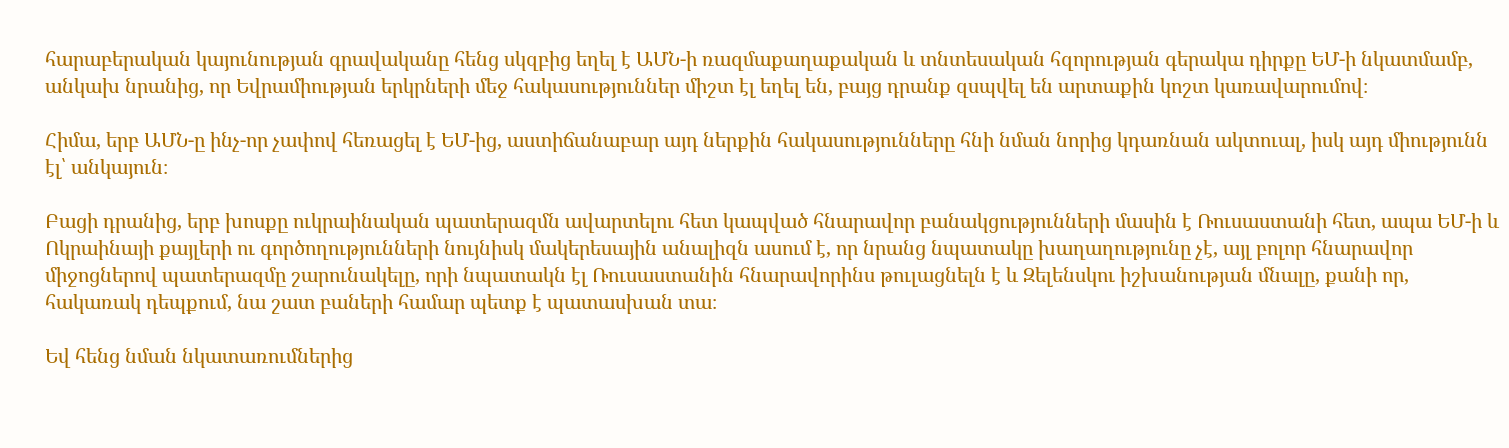հարաբերական կայունության գրավականը հենց սկզբից եղել է ԱՄՆ-ի ռազմաքաղաքական և տնտեսական հզորության գերակա դիրքը ԵՄ-ի նկատմամբ, անկախ նրանից, որ Եվրամիության երկրների մեջ հակասություններ միշտ էլ եղել են, բայց դրանք զսպվել են արտաքին կոշտ կառավարումով։

Հիմա, երբ ԱՄՆ-ը ինչ-որ չափով հեռացել է ԵՄ-ից, աստիճանաբար այդ ներքին հակասությունները հնի նման նորից կդառնան ակտուալ, իսկ այդ միությունն էլ՝ անկայուն։

Բացի դրանից, երբ խոսքը ուկրաինական պատերազմն ավարտելու հետ կապված հնարավոր բանակցությունների մասին է Ռուսաստանի հետ, ապա ԵՄ-ի և Ոկրաինայի քայլերի ու գործողությունների նույնիսկ մակերեսային անալիզն ասում է, որ նրանց նպատակը խաղաղությունը չէ, այլ բոլոր հնարավոր միջոցներով պատերազմը շարունակելը, որի նպատակն էլ Ռուսաստանին հնարավորինս թուլացնելն է և Զելենսկու իշխանության մնալը, քանի որ, հակառակ դեպքում, նա շատ բաների համար պետք է պատասխան տա։

Եվ հենց նման նկատառումներից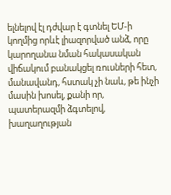ելնելով էլ դժվար է գտնել ԵՄ-ի կողմից որևէ լիազորված անձ, որը կարողանա նման հակասական վիճակում բանակցել ռուսների հետ, մանավանդ, հստակ չի նաև, թե ինչի մասին խոսել, քանի որ, պատերազմի ձգտելով, խաղաղության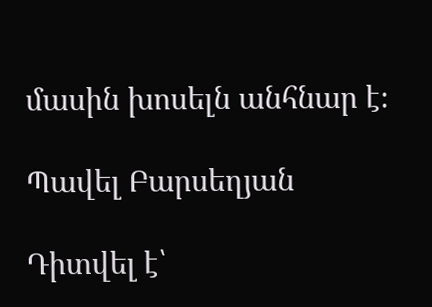մասին խոսելն անհնար է։

Պավել Բարսեղյան

Դիտվել է՝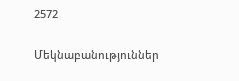2572

Մեկնաբանություններ